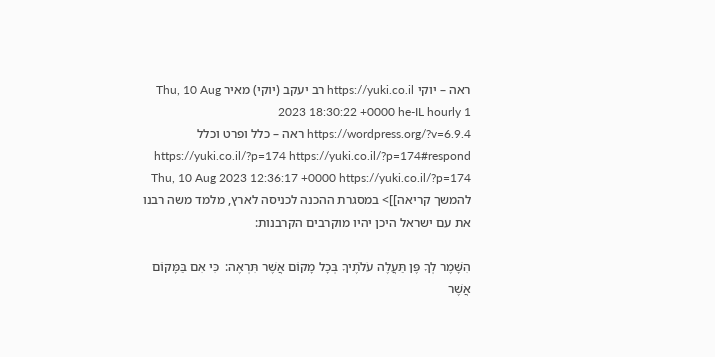ראה – יוקי https://yuki.co.il רב יעקב (יוקי) מאיר Thu, 10 Aug 2023 18:30:22 +0000 he-IL hourly 1 https://wordpress.org/?v=6.9.4 ראה – כלל ופרט וכלל https://yuki.co.il/?p=174 https://yuki.co.il/?p=174#respond Thu, 10 Aug 2023 12:36:17 +0000 https://yuki.co.il/?p=174 להמשך קריאה]]> במסגרת ההכנה לכניסה לארץ, מלמד משה רבנו את עם ישראל היכן יהיו מוקרבים הקרבנות:

הִשָּׁמֶר לְךָ פֶּן תַּעֲלֶה עֹלֹתֶיךָ בְּכָל מָקוֹם אֲשֶׁר תִּרְאֶה:  כִּי אִם בַּמָּקוֹם אֲשֶׁר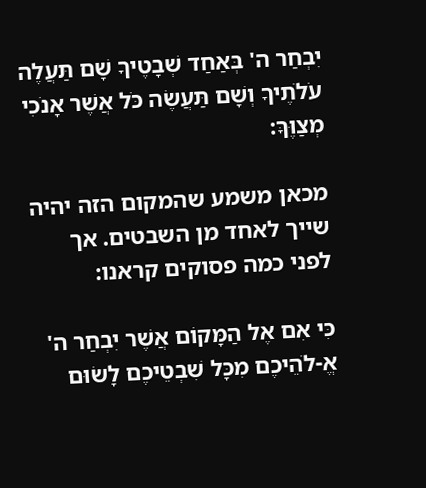יִבְחַר ה' בְּאַחַד שְׁבָטֶיךָ שָׁם תַּעֲלֶה עֹלֹתֶיךָ וְשָׁם תַּעֲשֶׂה כֹּל אֲשֶׁר אָנֹכִי מְצַוֶּךָּ:

מכאן משמע שהמקום הזה יהיה שייך לאחד מן השבטים. אך לפני כמה פסוקים קראנו:

כִּי אִם אֶל הַמָּקוֹם אֲשֶׁר יִבְחַר ה' אֱ-לֹהֵיכֶם מִכָּל שִׁבְטֵיכֶם לָשׂוּם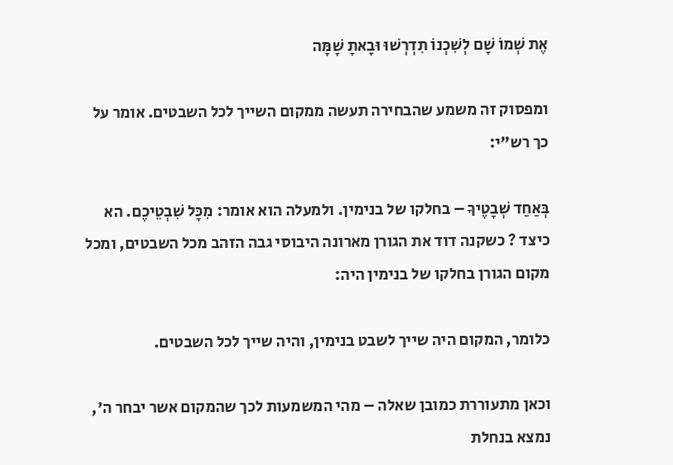אֶת שְׁמוֹ שָׁם לְשִׁכְנוֹ תִדְרְשׁוּ וּבָאתָ שָׁמָּה

ומפסוק זה משמע שהבחירה תעשה ממקום השייך לכל השבטים. אומר על כך רש"י:

בְּאַחַד שְׁבָטֶיךָ – בחלקו של בנימין. ולמעלה הוא אומר: מִכָּל שִׁבְטֵיכֶם. הא כיצד ? כשקנה דוד את הגורן מארונה היבוסי גבה הזהב מכל השבטים, ומכל מקום הגורן בחלקו של בנימין היה:

כלומר, המקום היה שייך לשבט בנימין, והיה שייך לכל השבטים.

וכאן מתעוררת כמובן שאלה – מהי המשמעות לכך שהמקום אשר יבחר ה', נמצא בנחלת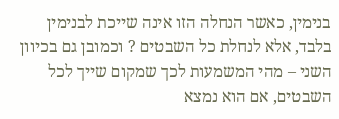בנימין, כאשר הנחלה הזו אינה שייכת לבנימין בלבד, אלא לנחלת כל השבטים ? וכמובן גם בכיוון השני – מהי המשמעות לכך שמקום שייך לכל השבטים, אם הוא נמצא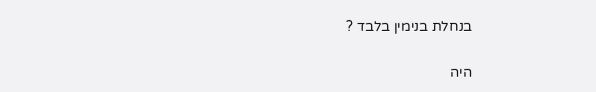בנחלת בנימין בלבד ?

היה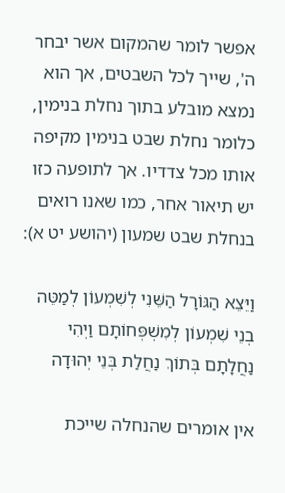אפשר לומר שהמקום אשר יבחר ה', שייך לכל השבטים, אך הוא נמצא מובלע בתוך נחלת בנימין, כלומר נחלת שבט בנימין מקיפה אותו מכל צדדיו. אך לתופעה כזו יש תיאור אחר, כמו שאנו רואים בנחלת שבט שמעון (יהושע יט א):

וַיֵּצֵא הַגּוֹרָל הַשֵּׁנִי לְשִׁמְעוֹן לְמַטֵּה בְנֵי שִׁמְעוֹן לְמִשְׁפְּחוֹתָם וַיְהִי נַחֲלָתָם בְּתוֹךְ נַחֲלַת בְּנֵי יְהוּדָה

אין אומרים שהנחלה שייכת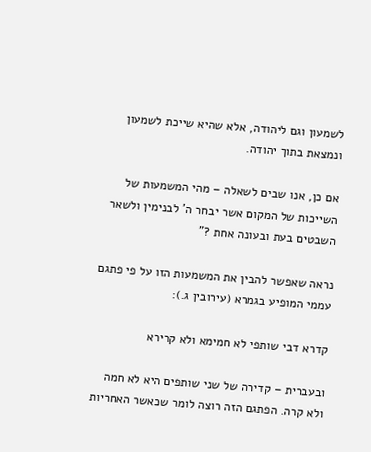לשמעון וגם ליהודה, אלא שהיא שייכת לשמעון ונמצאת בתוך יהודה.

אם כן, אנו שבים לשאלה – מהי המשמעות של השייכות של המקום אשר יבחר ה' לבנימין ולשאר השבטים בעת ובעונה אחת ?"

נראה שאפשר להבין את המשמעות הזו על פי פתגם עממי המופיע בגמרא (עירובין ג.):

קדרא דבי שותפי לא חמימא ולא קרירא

ובעברית – קדירה של שני שותפים היא לא חמה ולא קרה. הפתגם הזה רוצה לומר שכאשר האחריות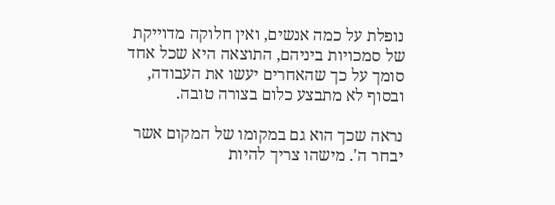נופלת על כמה אנשים, ואין חלוקה מדוייקת של סמכויות ביניהם, התוצאה היא שכל אחד סומך על כך שהאחרים יעשו את העבודה, ובסוף לא מתבצע כלום בצורה טובה.

נראה שכך הוא גם במקומו של המקום אשר יבחר ה'. מישהו צריך להיות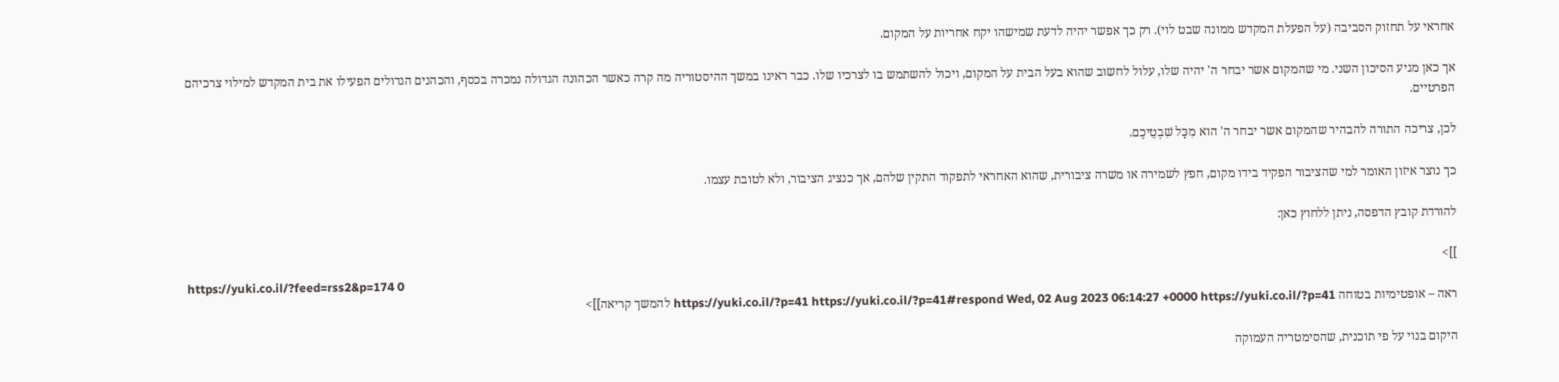אחראי על תחזוק הסביבה (על הפעלת המקדש ממונה שבט לוי). רק כך אפשר יהיה לדעת שמישהו יקח אחריות על המקום.

אך כאן מגיע הסיכון השני. מי שהמקום אשר יבחר ה' יהיה שלו, עלול לחשוב שהוא בעל הבית על המקום, ויכול להשתמש בו לצרכיו שלו. כבר ראינו במשך ההיסטוריה מה קרה כאשר הכהונה הגדולה נמכרה בכסף, והכהנים הגדולים הפעילו את בית המקדש למילוי צרכיהם הפרטיים.

לכן, צריכה התורה להבהיר שהמקום אשר יבחר ה' הוא מִכָּל שִׁבְטֵיכֶם.

כך נוצר איזון האומר למי שהציבור הפקיד בידו מקום, חפץ לשמירה או משרה ציבורית, שהוא האחראי לתפקוד התקין שלהם, אך כנציג הציבור, ולא לטובת עצמו.

להורדת קובץ הדפסה, ניתן ללחוץ כאן:

]]>
https://yuki.co.il/?feed=rss2&p=174 0
ראה – אופטימיות בטוחה https://yuki.co.il/?p=41 https://yuki.co.il/?p=41#respond Wed, 02 Aug 2023 06:14:27 +0000 https://yuki.co.il/?p=41 להמשך קריאה]]>

היקום בנוי על פי תוכנית, שהסימטריה העמוקה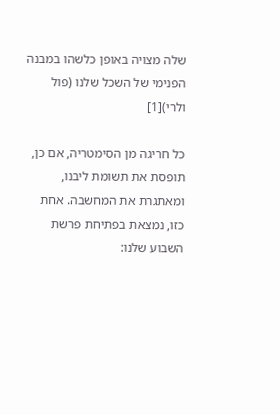שלה מצויה באופן כלשהו במבנה הפנימי של השכל שלנו (פול ולרי)[1]

כל חריגה מן הסימטריה, אם כן, תופסת את תשומת ליבנו, ומאתגרת את המחשבה. אחת כזו, נמצאת בפתיחת פרשת השבוע שלנו: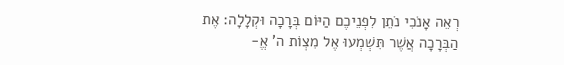רְאֵה אָנֹכִי נֹתֵן לִפְנֵיכֶם הַיּוֹם בְּרָכָה וּקְלָלָה: אֶת הַבְּרָכָה אֲשֶׁר תִּשְׁמְעוּ אֶל מִצְוֹת ה’ אֱ-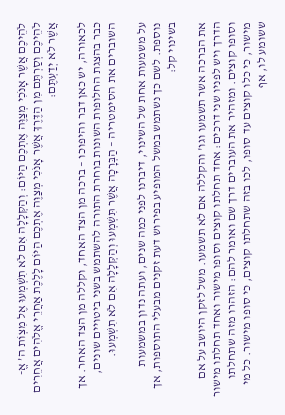לֹהֵיכֶם אֲשֶׁר אָנֹכִי מְצַוֶּה אֶתְכֶם הַיּוֹם: וְהַקְּלָלָה אִם לֹא תִשְׁמְעוּ אֶל מִצְוֹת ה’ אֱ-לֹהֵיכֶם וְסַרְתֶּם מִן הַדֶּרֶךְ אֲשֶׁר אָנֹכִי מְצַוֶּה אֶתְכֶם הַיּוֹם לָלֶכֶת אַחֲרֵי אֱלֹהִים אֲחֵרִים אֲשֶׁר לֹא יְדַעְתֶּם:

לכאורה, יש כאן דבר והיפוכו – ברכה מן הצד האחד, וקללה מן הצד האחר. אך כבר בהצגת החלופות השונות בוחרת התורה להשתמש בשני ביטויים שונים, השוברים את הסימטריה – הַבְּרָכָה אֲשֶׁר תִּשְׁמְעוּ וְהַקְּלָלָה אִם לֹא תִשְׁמְעוּ.

על משמעות אחת של השינוי, דיברנו לפני כמה שנים, ועתה נדון במשמעות נוספת. לשם כך נשתמש במשל המופיע בפירוש דעת זקנים מבעלי התוספות, אך בשינוי קל:

את הברכה אשר תשמעו וגו' והקללה אם לא תשמעו. משל לזקן היושב על אם הדרך ויש לפניו שני דרכים: אחד תחלתו קוצים וסופו מישור ואחד תחלתו מישור וסופו קוצים. ומזהיר את העוברים דרך שם ואומר להם: הזהרו מזה שתחלתו מישור, כי כלו קוצים עד סופו, לכו בזה שתחלתו קוצים, כי סופו מישור. כל מי ששומע לו, אף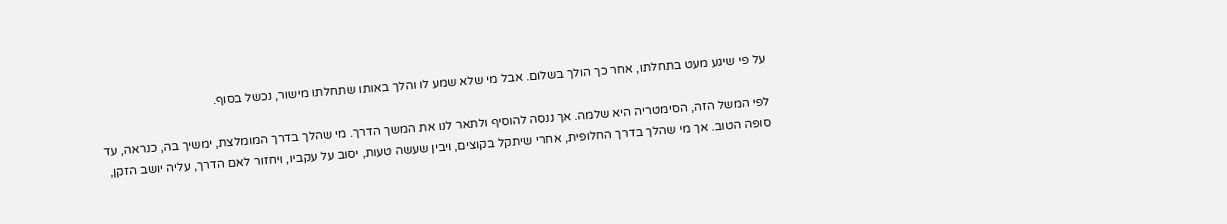על פי שיגע מעט בתחלתו, אחר כך הולך בשלום. אבל מי שלא שמע לו והלך באותו שתחלתו מישור, נכשל בסוף.

לפי המשל הזה, הסימטריה היא שלמה. אך ננסה להוסיף ולתאר לנו את המשך הדרך. מי שהלך בדרך המומלצת, ימשיך בה, כנראה, עד סופה הטוב. אך מי שהלך בדרך החלופית, אחרי שיתקל בקוצים, ויבין שעשה טעות, יסוב על עקביו, ויחזור לאם הדרך, עליה יושב הזקן,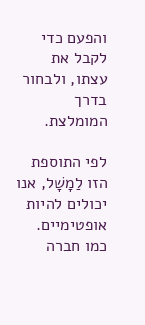והפעם כדי לקבל את עצתו, ולבחור בדרך המומלצת.

לפי התוספת הזו לַמָשָׁל, אנו יכולים להיות אופטימיים. כמו חברה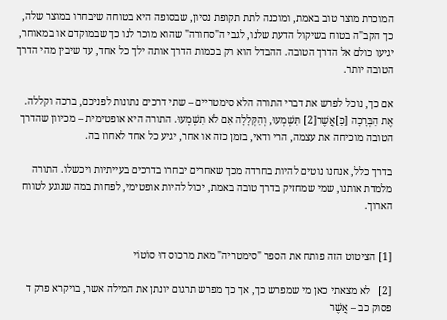המוכרת מוצר טוב באמת, ומוכנה לתת תקופת נסיון, שבסופה היא בטוחה שיבחרו במוצר שלה, כך הקב"ה בטוח בשיקול הדעת שלנו, לגבי ה"סחורה" שהוא מוכר לנו כך שבמוקדם או במאוחר, יגיעו כולם אל הדרך הטובה. ההבדל הוא רק בכמות הדרך אותה ילך כל אחד, עד שיבין מהי הדרך הטובה יותר.

אם כך, נוכל לפרש את דברי התורה הלא סימטריים – שתי דרכים נתונות לפניכם, ברכה וקללה. אֶת הַבְּרָכָה [כַּ]אֲשֶׁר[2] תִּשְׁמְעוּ, וְהַקְּלָלָה אִם לֹא תִשְׁמְעוּ. התורה היא אופטימית – מכיוון שהדרך הטובה מוכיחה את עצמה, הרי ודאי, בזמן כזה או אחר, יגיע כל אחד לאחוז בה.

בדרך כלל, אנחנו נוטים להיות בחרדה מכך שאחרים יבחרו בדרכים בעייתיות ויכשלו. התורה מלמדת אותנו, שמי שמחזיק בדרך טובה באמת, יכול להיות אופטימי, לפחות במה שנוגע לטווח הארוך.


[1] הציטוט הזה פותח את הספר "סימטריה" מאת מרכוס דוּ סוֹטוֹי

[2]   לא מצאתי כאן מי שמפרש כך, אך כך מפרש תרגום יונתן את המילה אשר, בויקרא פרק ד פסוק כב – אֲשֶׁר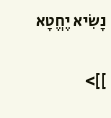נָשִׂיא יֶחֱטָא

]]>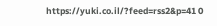https://yuki.co.il/?feed=rss2&p=41 0